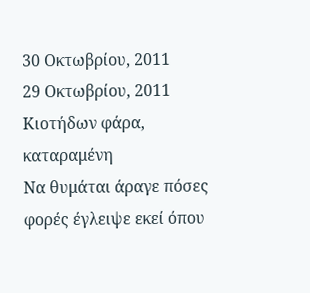30 Οκτωβρίου, 2011
29 Οκτωβρίου, 2011
Κιοτήδων φάρα, καταραμένη
Να θυμάται άραγε πόσες φορές έγλειψε εκεί όπου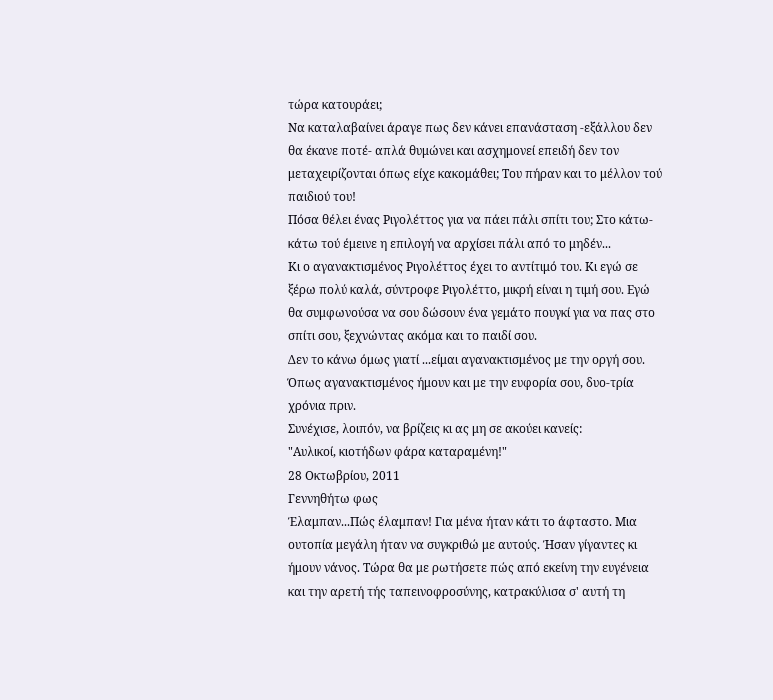τώρα κατουράει;
Να καταλαβαίνει άραγε πως δεν κάνει επανάσταση -εξάλλου δεν θα έκανε ποτέ- απλά θυμώνει και ασχημονεί επειδή δεν τον μεταχειρίζονται όπως είχε κακομάθει; Του πήραν και το μέλλον τού παιδιού του!
Πόσα θέλει ένας Ριγολέττος για να πάει πάλι σπίτι του; Στο κάτω-κάτω τού έμεινε η επιλογή να αρχίσει πάλι από το μηδέν...
Κι ο αγανακτισμένος Ριγολέττος έχει το αντίτιμό του. Κι εγώ σε ξέρω πολύ καλά, σύντροφε Ριγολέττο, μικρή είναι η τιμή σου. Εγώ θα συμφωνούσα να σου δώσουν ένα γεμάτο πουγκί για να πας στο σπίτι σου, ξεχνώντας ακόμα και το παιδί σου.
Δεν το κάνω όμως γιατί ...είμαι αγανακτισμένος με την οργή σου. Όπως αγανακτισμένος ήμουν και με την ευφορία σου, δυο-τρία χρόνια πριν.
Συνέχισε, λοιπόν, να βρίζεις κι ας μη σε ακούει κανείς:
"Αυλικοί, κιοτήδων φάρα καταραμένη!"
28 Οκτωβρίου, 2011
Γεννηθήτω φως
Έλαμπαν...Πώς έλαμπαν! Για μένα ήταν κάτι το άφταστο. Μια ουτοπία μεγάλη ήταν να συγκριθώ με αυτούς. Ήσαν γίγαντες κι ήμουν νάνος. Τώρα θα με ρωτήσετε πώς από εκείνη την ευγένεια και την αρετή τής ταπεινοφροσύνης, κατρακύλισα σ' αυτή τη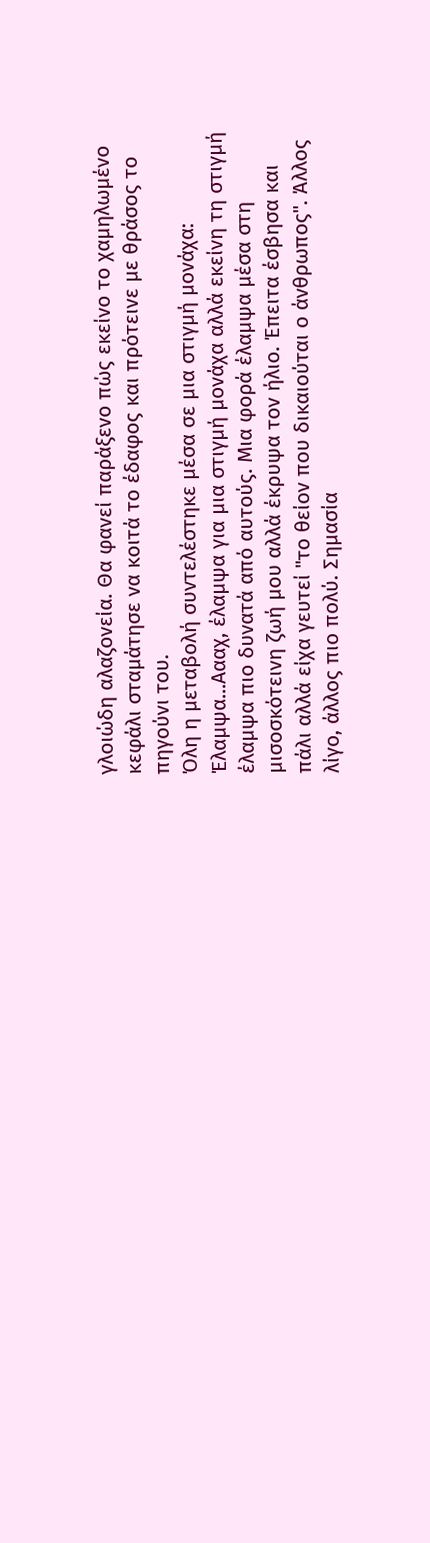γλοιώδη αλαζονεία. Θα φανεί παράξενο πώς εκείνο το χαμηλωμένο κεφάλι σταμάτησε να κοιτά το έδαφος και πρότεινε με θράσος το πηγούνι του.
Όλη η μεταβολή συντελέστηκε μέσα σε μια στιγμή μονάχα: Έλαμψα...Αααχ, έλαμψα για μια στιγμή μονάχα αλλά εκείνη τη στιγμή έλαμψα πιο δυνατά από αυτούς. Μια φορά έλαμψα μέσα στη μισοσκότεινη ζωή μου αλλά έκρυψα τον ήλιο. Έπειτα έσβησα και πάλι αλλά είχα γευτεί "το θείον που δικαιούται ο άνθρωπος". Άλλος λίγο, άλλος πιο πολύ. Σημασία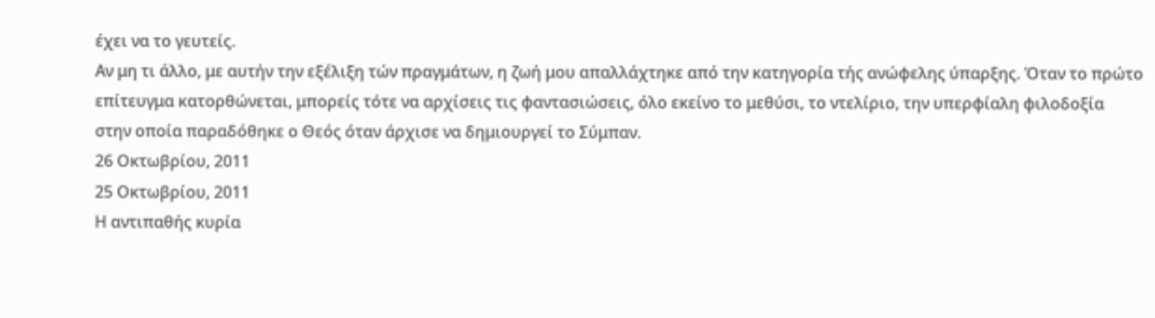έχει να το γευτείς.
Αν μη τι άλλο, με αυτήν την εξέλιξη τών πραγμάτων, η ζωή μου απαλλάχτηκε από την κατηγορία τής ανώφελης ύπαρξης. Όταν το πρώτο επίτευγμα κατορθώνεται, μπορείς τότε να αρχίσεις τις φαντασιώσεις, όλο εκείνο το μεθύσι, το ντελίριο, την υπερφίαλη φιλοδοξία στην οποία παραδόθηκε ο Θεός όταν άρχισε να δημιουργεί το Σύμπαν.
26 Οκτωβρίου, 2011
25 Οκτωβρίου, 2011
Η αντιπαθής κυρία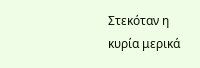Στεκόταν η κυρία μερικά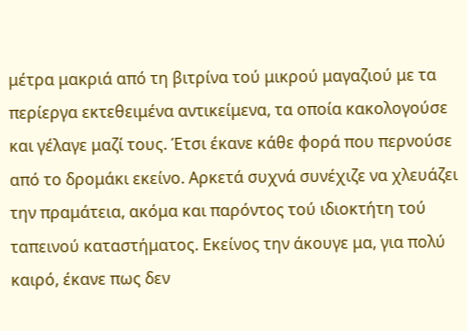μέτρα μακριά από τη βιτρίνα τού μικρού μαγαζιού με τα περίεργα εκτεθειμένα αντικείμενα, τα οποία κακολογούσε και γέλαγε μαζί τους. Έτσι έκανε κάθε φορά που περνούσε από το δρομάκι εκείνο. Αρκετά συχνά συνέχιζε να χλευάζει την πραμάτεια, ακόμα και παρόντος τού ιδιοκτήτη τού ταπεινού καταστήματος. Εκείνος την άκουγε μα, για πολύ καιρό, έκανε πως δεν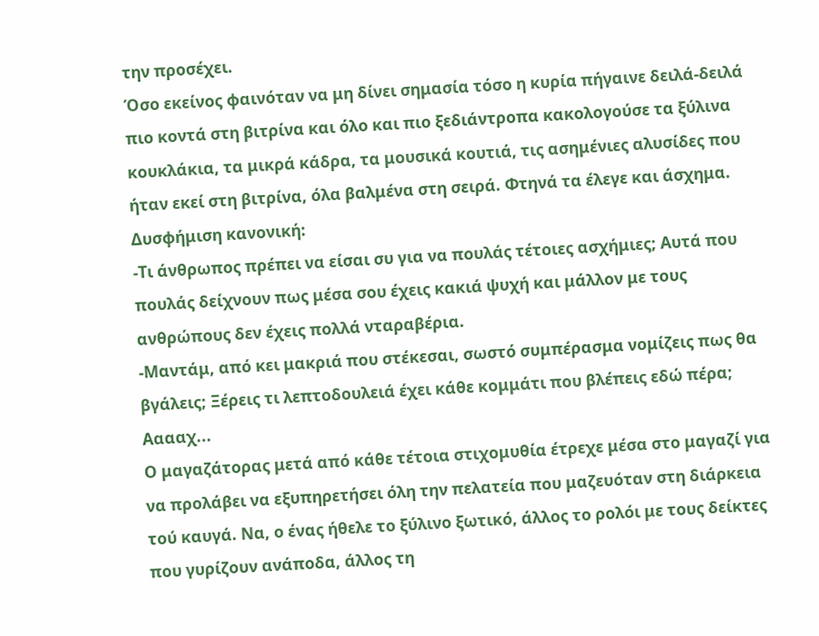την προσέχει.
Όσο εκείνος φαινόταν να μη δίνει σημασία τόσο η κυρία πήγαινε δειλά-δειλά πιο κοντά στη βιτρίνα και όλο και πιο ξεδιάντροπα κακολογούσε τα ξύλινα κουκλάκια, τα μικρά κάδρα, τα μουσικά κουτιά, τις ασημένιες αλυσίδες που ήταν εκεί στη βιτρίνα, όλα βαλμένα στη σειρά. Φτηνά τα έλεγε και άσχημα. Δυσφήμιση κανονική:
-Τι άνθρωπος πρέπει να είσαι συ για να πουλάς τέτοιες ασχήμιες; Αυτά που πουλάς δείχνουν πως μέσα σου έχεις κακιά ψυχή και μάλλον με τους ανθρώπους δεν έχεις πολλά νταραβέρια.
-Μαντάμ, από κει μακριά που στέκεσαι, σωστό συμπέρασμα νομίζεις πως θα βγάλεις; Ξέρεις τι λεπτοδουλειά έχει κάθε κομμάτι που βλέπεις εδώ πέρα; Ααααχ...
Ο μαγαζάτορας μετά από κάθε τέτοια στιχομυθία έτρεχε μέσα στο μαγαζί για να προλάβει να εξυπηρετήσει όλη την πελατεία που μαζευόταν στη διάρκεια τού καυγά. Να, ο ένας ήθελε το ξύλινο ξωτικό, άλλος το ρολόι με τους δείκτες που γυρίζουν ανάποδα, άλλος τη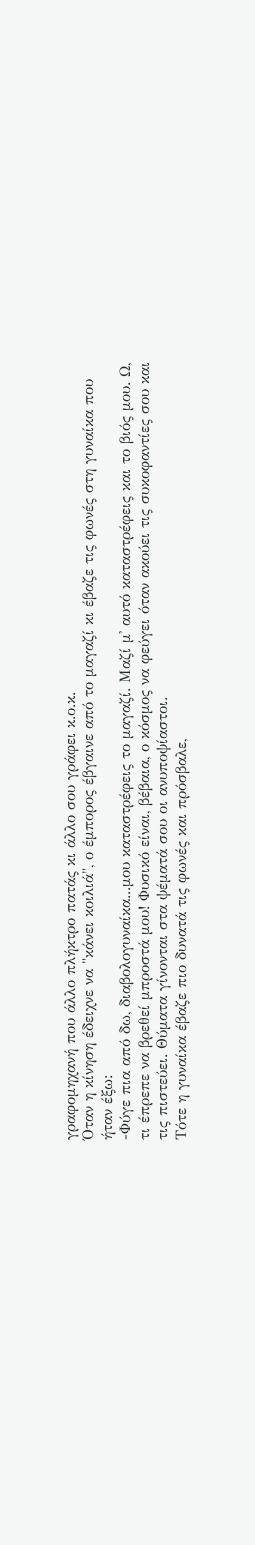γραφομηχανή που άλλο πλήκτρο πατάς κι άλλο σου γράφει κ.ο.κ.
Όταν η κίνηση έδειχνε να "κάνει κοιλιά", ο έμπορος έβγαινε από το μαγαζί κι έβαζε τις φωνές στη γυναίκα που ήταν έξω:
-Φύγε πια από δω, διαβολογυναίκα...μου καταστρέφεις το μαγαζί. Μαζί μ' αυτό καταστρέφεις και το βιός μου. Ω, τι έπρεπε να βρεθεί μπροστά μου! Φυσικό είναι, βέβαια, ο κόσμος να φεύγει όταν ακούει τις συκοφαντίες σου και τις πιστεύει. Θύματα γίνονται στα ψέματά σου οι ανυποψίαστοι.
Τότε η γυναίκα έβαζε πιο δυνατά τις φωνές και πρόσβαλε,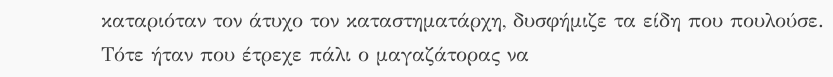καταριόταν τον άτυχο τον καταστηματάρχη, δυσφήμιζε τα είδη που πουλούσε. Τότε ήταν που έτρεχε πάλι ο μαγαζάτορας να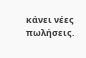κάνει νέες πωλήσεις.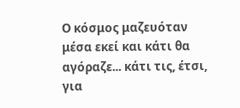Ο κόσμος μαζευόταν μέσα εκεί και κάτι θα αγόραζε... κάτι τις, έτσι, για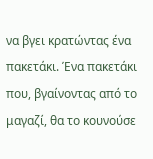να βγει κρατώντας ένα πακετάκι. Ένα πακετάκι που, βγαίνοντας από το μαγαζί, θα το κουνούσε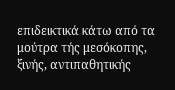επιδεικτικά κάτω από τα μούτρα τής μεσόκοπης, ξινής, αντιπαθητικής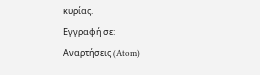κυρίας.
Εγγραφή σε:
Αναρτήσεις (Atom)